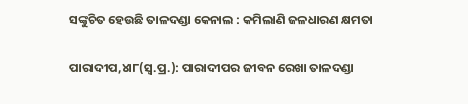ସଙ୍କୁଚିତ ହେଉଛି ତାଳଦଣ୍ଡା କେନାଲ : କମିଲାଣି ଜଳଧାରଣ କ୍ଷମତା

ପାରାଦୀପ,୪ା୮(ସ୍ବ.ପ୍ର.): ପାରାଦୀପର ଜୀବନ ରେଖା ତାଳଦଣ୍ଡା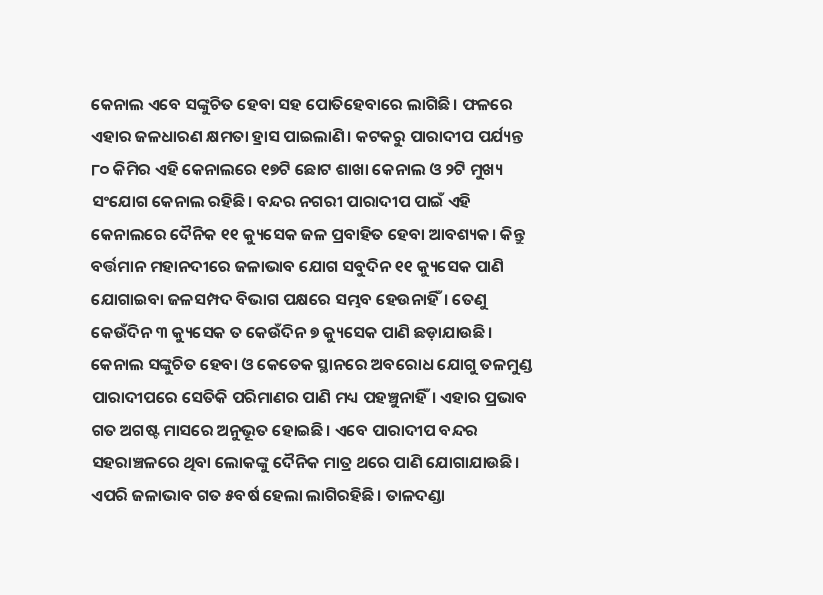କେନାଲ ଏବେ ସଙ୍କୁଚିତ ହେବା ସହ ପୋତିହେବାରେ ଲାଗିଛି। ଫଳରେ ଏହାର ଜଳଧାରଣ କ୍ଷମତା ହ୍ରାସ ପାଇଲାଣି। କଟକରୁ ପାରାଦୀପ ପର୍ଯ୍ୟନ୍ତ ୮୦ କିମିର ଏହି କେନାଲରେ ୧୭ଟି ଛୋଟ ଶାଖା କେନାଲ ଓ ୨ଟି ମୁଖ୍ୟ ସଂଯୋଗ କେନାଲ ରହିଛି। ବନ୍ଦର ନଗରୀ ପାରାଦୀପ ପାଇଁ ଏହି କେନାଲରେ ଦୈନିକ ୧୧ କ୍ୟୁସେକ ଜଳ ପ୍ରବାହିତ ହେବା ଆବଶ୍ୟକ। କିନ୍ତୁ ବର୍ତ୍ତମାନ ମହାନଦୀରେ ଜଳାଭାବ ଯୋଗ ସବୁଦିନ ୧୧ କ୍ୟୁସେକ ପାଣି ଯୋଗାଇବା ଜଳସମ୍ପଦ ବିଭାଗ ପକ୍ଷରେ ସମ୍ଭବ ହେଉନାହିଁ। ତେଣୁ କେଉଁଦିନ ୩ କ୍ୟୁସେକ ତ କେଉଁଦିନ ୭ କ୍ୟୁସେକ ପାଣି ଛଡ଼ାଯାଉଛି। କେନାଲ ସଙ୍କୁଚିତ ହେବା ଓ କେତେକ ସ୍ଥାନରେ ଅବରୋଧ ଯୋଗୁ ତଳମୁଣ୍ଡ ପାରାଦୀପରେ ସେତିକି ପରିମାଣର ପାଣି ମଧ୍ୟ ପହଞ୍ଚୁନାହିଁ। ଏହାର ପ୍ରଭାବ ଗତ ଅଗଷ୍ଟ ମାସରେ ଅନୁଭୂତ ହୋଇଛି। ଏବେ ପାରାଦୀପ ବନ୍ଦର ସହରାଞ୍ଚଳରେ ଥିବା ଲୋକଙ୍କୁ ଦୈନିକ ମାତ୍ର ଥରେ ପାଣି ଯୋଗାଯାଉଛି। ଏପରି ଜଳାଭାବ ଗତ ୫ବର୍ଷ ହେଲା ଲାଗିରହିଛି। ତାଳଦଣ୍ଡା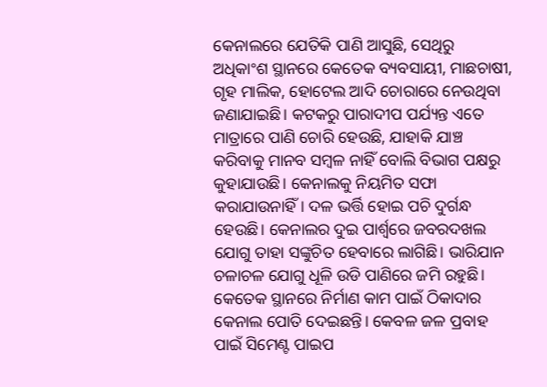କେନାଲରେ ଯେତିକି ପାଣି ଆସୁଛି, ସେଥିରୁ ଅଧିକାଂଶ ସ୍ଥାନରେ କେତେକ ବ୍ୟବସାୟୀ, ମାଛଚାଷୀ, ଗୃହ ମାଲିକ, ହୋଟେଲ ଆଦି ଚୋରାରେ ନେଉଥିବା ଜଣାଯାଇଛି। କଟକରୁ ପାରାଦୀପ ପର୍ଯ୍ୟନ୍ତ ଏତେ ମାତ୍ରାରେ ପାଣି ଚୋରି ହେଉଛି, ଯାହାକି ଯାଞ୍ଚ କରିବାକୁ ମାନବ ସମ୍ବଳ ନାହିଁ ବୋଲି ବିଭାଗ ପକ୍ଷରୁ କୁହାଯାଉଛି। କେନାଲକୁ ନିୟମିତ ସଫା କରାଯାଉନାହିଁ। ଦଳ ଭର୍ତ୍ତି ହୋଇ ପଚି ଦୁର୍ଗନ୍ଧ ହେଉଛି। କେନାଲର ଦୁଇ ପାର୍ଶ୍ୱରେ ଜବରଦଖଲ ଯୋଗୁ ତାହା ସଙ୍କୁଚିତ ହେବାରେ ଲାଗିଛି। ଭାରିଯାନ ଚଳାଚଳ ଯୋଗୁ ଧୂଳି ଉଡି ପାଣିରେ ଜମି ରହୁଛି। କେତେକ ସ୍ଥାନରେ ନିର୍ମାଣ କାମ ପାଇଁ ଠିକାଦାର କେନାଲ ପୋତି ଦେଇଛନ୍ତି। କେବଳ ଜଳ ପ୍ରବାହ ପାଇଁ ସିମେଣ୍ଟ ପାଇପ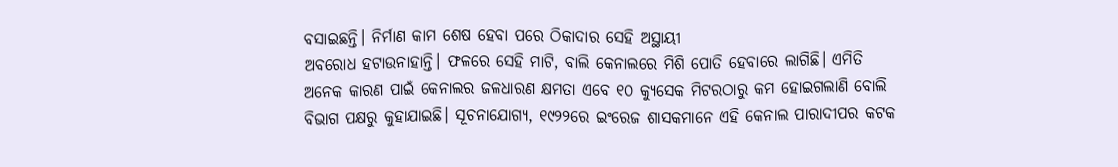ବସାଇଛନ୍ତି। ନିର୍ମାଣ କାମ ଶେଷ ହେବା ପରେ ଠିକାଦାର ସେହି ଅସ୍ଥାୟୀ
ଅବରୋଧ ହଟାଉନାହାନ୍ତି। ଫଳରେ ସେହି ମାଟି, ବାଲି କେନାଲରେ ମିଶି ପୋତି ହେବାରେ ଲାଗିଛି। ଏମିତି ଅନେକ କାରଣ ପାଇଁ କେନାଲର ଜଳଧାରଣ କ୍ଷମତା ଏବେ ୧୦ କ୍ୟୁସେକ ମିଟରଠାରୁ କମ ହୋଇଗଲାଣି ବୋଲି ବିଭାଗ ପକ୍ଷରୁ କୁହାଯାଇଛି। ସୂଚନାଯୋଗ୍ୟ, ୧୯୨୨ରେ ଇଂରେଜ ଶାସକମାନେ ଏହି କେନାଲ ପାରାଦୀପର କଟକ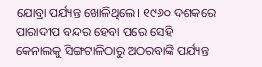ଯୋବ୍ରା ପର୍ଯ୍ୟନ୍ତ ଖୋଳିଥିଲେ। ୧୯୬୦ ଦଶକରେ ପାରାଦୀପ ବନ୍ଦର ହେବା ପରେ ସେହି କେନାଲକୁ ସିଙ୍ଗଟାଳିଠାରୁ ଅଠରବାଙ୍କି ପର୍ଯ୍ୟନ୍ତ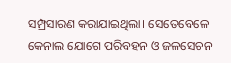ସମ୍ପ୍ରସାରଣ କରାଯାଇଥିଲା। ସେତେବେଳେ କେନାଲ ଯୋଗେ ପରିବହନ ଓ ଜଳସେଚନ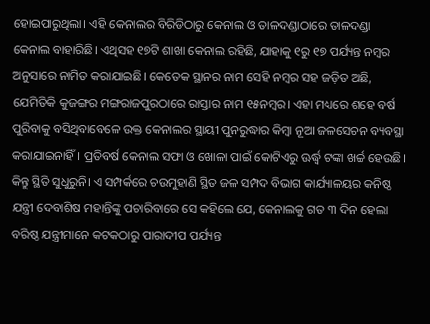ହୋଇପାରୁଥିଲା। ଏହି କେନାଲର ବିରିଡିଠାରୁ କେନାଲ ଓ ତାଳଦଣ୍ଡାଠାରେ ତାଳଦଣ୍ଡା କେନାଲ ବାହାରିଛି। ଏଥିସହ ୧୭ଟି ଶାଖା କେନାଲ ରହିଛି, ଯାହାକୁ ୧ରୁ ୧୭ ପର୍ଯ୍ୟନ୍ତ ନମ୍ବର ଅନୁସାରେ ନାମିତ କରାଯାଇଛି। କେତେକ ସ୍ଥାନର ନାମ ସେହି ନମ୍ବର ସହ ଜଡ଼ିତ ଅଛି, ଯେମିତିକି କୁଜଙ୍ଗର ମଙ୍ଗରାଜପୁରଠାରେ ରାସ୍ତାର ନାମ ୧୫ନମ୍ବର। ଏହା ମଧ୍ୟରେ ଶହେ ବର୍ଷ ପୁରିବାକୁ ବସିଥିବାବେଳେ ଉକ୍ତ କେନାଲର ସ୍ଥାୟୀ ପୁନରୁଦ୍ଧାର କିମ୍ବା ନୂଆ ଜଳସେଚନ ବ୍ୟବସ୍ଥା କରାଯାଇନାହିଁ। ପ୍ରତିବର୍ଷ କେନାଲ ସଫା ଓ ଖୋଳା ପାଇଁ କୋଟିଏରୁ ଊର୍ଦ୍ଧ୍ୱ ଟଙ୍କା ଖର୍ଚ୍ଚ ହେଉଛି। କିନ୍ତୁ ସ୍ଥିତି ସୁଧୁରୁନି। ଏ ସମ୍ପର୍କରେ ଚଉମୁହାଣି ସ୍ଥିତ ଜଳ ସମ୍ପଦ ବିଭାଗ କାର୍ଯ୍ୟାଳୟର କନିଷ୍ଠ ଯନ୍ତ୍ରୀ ଦେବାଶିଷ ମହାନ୍ତିଙ୍କୁ ପଚାରିବାରେ ସେ କହିଲେ ଯେ, କେନାଲକୁ ଗତ ୩ ଦିନ ହେଲା ବରିଷ୍ଠ ଯନ୍ତ୍ରୀମାନେ କଟକଠାରୁ ପାରାଦୀପ ପର୍ଯ୍ୟନ୍ତ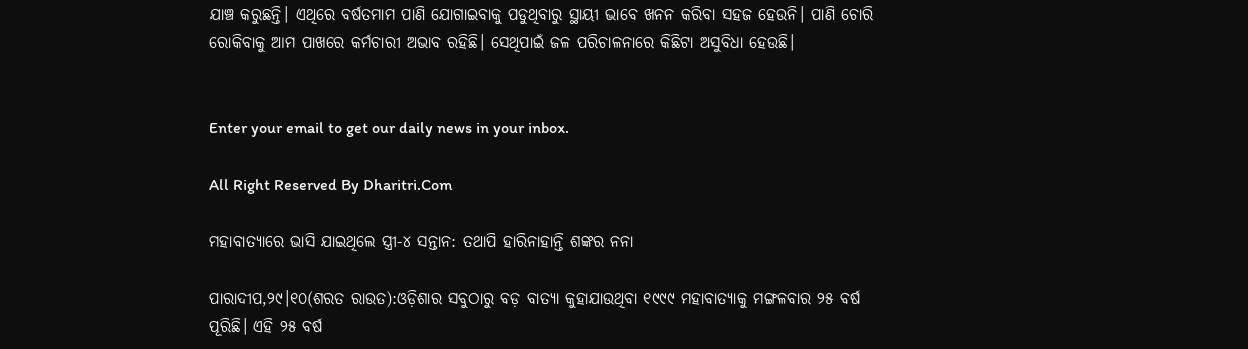ଯାଞ୍ଚ କରୁଛନ୍ତି। ଏଥିରେ ବର୍ଷତମାମ ପାଣି ଯୋଗାଇବାକୁ ପଡୁଥିବାରୁ ସ୍ଥାୟୀ ଭାବେ ଖନନ କରିବା ସହଜ ହେଉନି। ପାଣି ଚୋରି ରୋକିବାକୁ ଆମ ପାଖରେ କର୍ମଚାରୀ ଅଭାବ ରହିଛି। ସେଥିପାଇଁ ଜଳ ପରିଚାଳନାରେ କିଛିଟା ଅସୁବିଧା ହେଉଛି।


Enter your email to get our daily news in your inbox.

All Right Reserved By Dharitri.Com

ମହାବାତ୍ୟାରେ ଭାସି ଯାଇଥିଲେ ସ୍ତ୍ରୀ-୪ ସନ୍ତାନ: ତଥାପି ହାରିନାହାନ୍ତି ଶଙ୍କର ନନା

ପାରାଦୀପ,୨୯।୧୦(ଶରତ ରାଉତ):ଓଡ଼ିଶାର ସବୁଠାରୁ ବଡ଼ ବାତ୍ୟା କୁହାଯାଉଥିବା ୧୯୯୯ ମହାବାତ୍ୟାକୁ ମଙ୍ଗଳବାର ୨୫ ବର୍ଷ ପୂରିଛି। ଏହି ୨୫ ବର୍ଷ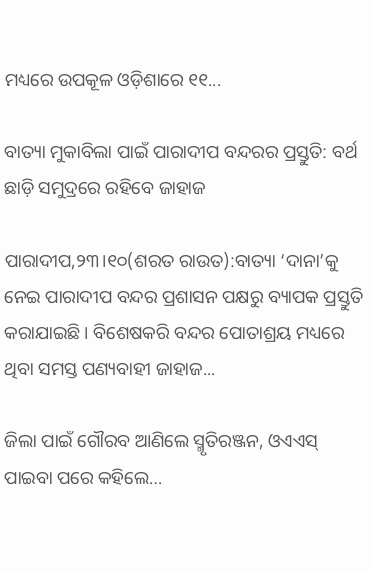ମଧ୍ୟରେ ଉପକୂଳ ଓଡ଼ିଶାରେ ୧୧...

ବାତ୍ୟା ମୁକାବିଲା ପାଇଁ ପାରାଦୀପ ବନ୍ଦରର ପ୍ରସ୍ତୁତି: ବର୍ଥ ଛାଡ଼ି ସମୁଦ୍ରରେ ରହିବେ ଜାହାଜ

ପାରାଦୀପ,୨୩।୧୦(ଶରତ ରାଉତ):ବାତ୍ୟା ‘ଦାନା’କୁ ନେଇ ପାରାଦୀପ ବନ୍ଦର ପ୍ରଶାସନ ପକ୍ଷରୁ ବ୍ୟାପକ ପ୍ରସ୍ତୁତି କରାଯାଇଛି। ବିଶେଷକରି ବନ୍ଦର ପୋତାଶ୍ରୟ ମଧ୍ୟରେ ଥିବା ସମସ୍ତ ପଣ୍ୟବାହୀ ଜାହାଜ...

ଜିଲା ପାଇଁ ଗୌରବ ଆଣିଲେ ସ୍ମୃତିରଞ୍ଜନ, ଓଏଏସ୍‌ ପାଇବା ପରେ କହିଲେ…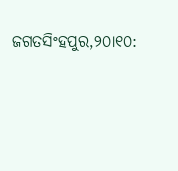ଜଗତସିଂହପୁର,୨୦ା୧୦: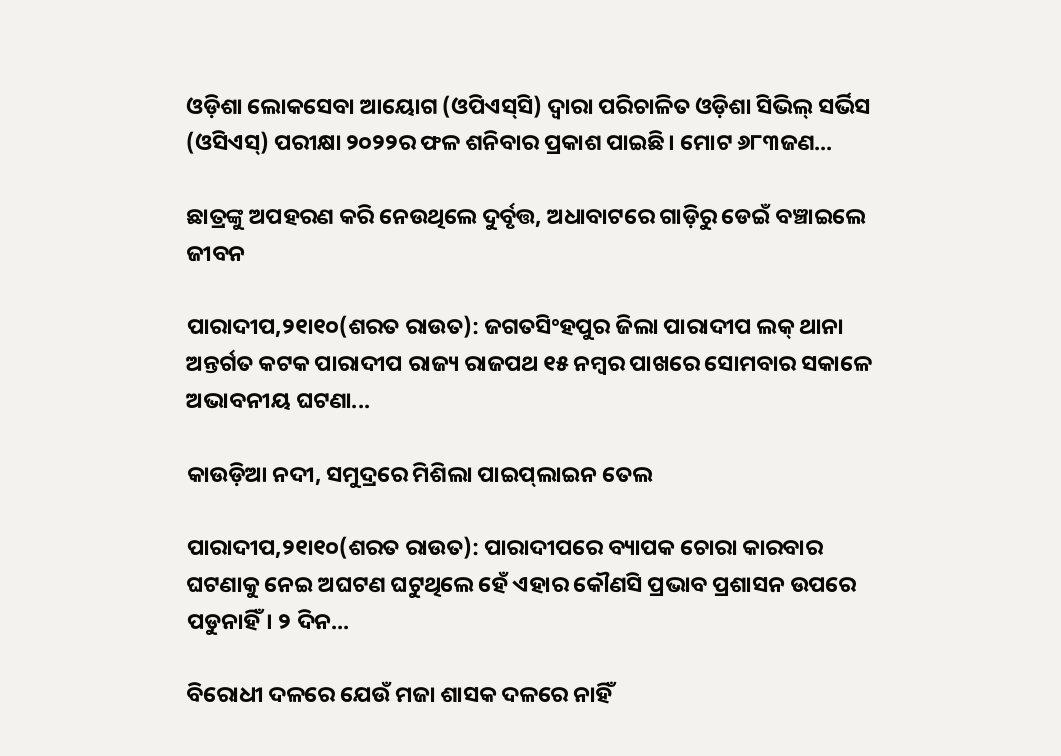ଓଡ଼ିଶା ଲୋକସେବା ଆୟୋଗ (ଓପିଏସ୍‌ସି) ଦ୍ୱାରା ପରିଚାଳିତ ଓଡ଼ିଶା ସିଭିଲ୍‌ ସର୍ଭିସ (ଓସିଏସ୍‌) ପରୀକ୍ଷା ୨୦୨୨ର ଫଳ ଶନିବାର ପ୍ରକାଶ ପାଇଛି। ମୋଟ ୬୮୩ଜଣ...

ଛାତ୍ରଙ୍କୁ ଅପହରଣ କରି ନେଉଥିଲେ ଦୁର୍ବୃତ୍ତ, ଅଧାବାଟରେ ଗାଡ଼ିରୁ ଡେଇଁ ବଞ୍ଚାଇଲେ ଜୀବନ

ପାରାଦୀପ,୨୧ା୧୦(ଶରତ ରାଉତ): ଜଗତସିଂହପୁର ଜିଲା ପାରାଦୀପ ଲକ୍‌ ଥାନା ଅନ୍ତର୍ଗତ କଟକ ପାରାଦୀପ ରାଜ୍ୟ ରାଜପଥ ୧୫ ନମ୍ବର ପାଖରେ ସୋମବାର ସକାଳେ ଅଭାବନୀୟ ଘଟଣା...

କାଉଡ଼ିଆ ନଦୀ, ସମୁଦ୍ରରେ ମିଶିଲା ପାଇପ୍‌ଲାଇନ ତେଲ

ପାରାଦୀପ,୨୧ା୧୦(ଶରତ ରାଉତ): ପାରାଦୀପରେ ବ୍ୟାପକ ଚୋରା କାରବାର ଘଟଣାକୁ ନେଇ ଅଘଟଣ ଘଟୁଥିଲେ ହେଁ ଏହାର କୌଣସି ପ୍ରଭାବ ପ୍ରଶାସନ ଉପରେ ପଡୁନାହିଁ। ୨ ଦିନ...

ବିରୋଧୀ ଦଳରେ ଯେଉଁ ମଜା ଶାସକ ଦଳରେ ନାହିଁ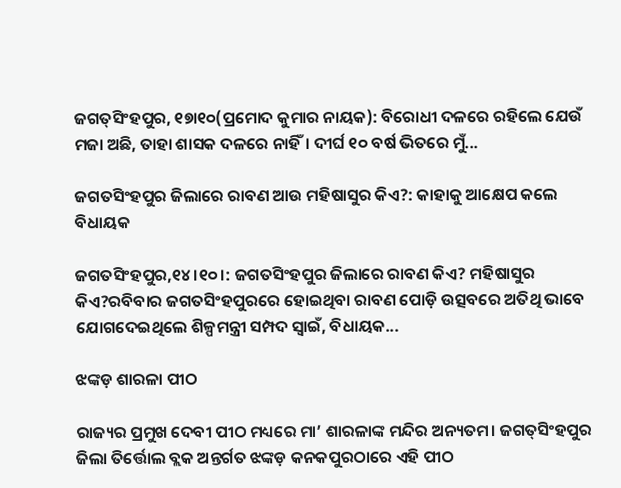ଜଗତ୍‌ସିଂହପୁର, ୧୭ା୧୦(ପ୍ରମୋଦ କୁମାର ନାୟକ): ବିରୋଧୀ ଦଳରେ ରହିଲେ ଯେଉଁ ମଜା ଅଛି, ତାହା ଶାସକ ଦଳରେ ନାହିଁ। ଦୀର୍ଘ ୧୦ ବର୍ଷ ଭିତରେ ମୁଁ...

ଜଗତସିଂହପୁର ଜିଲାରେ ରାବଣ ଆଉ ମହିଷାସୁର କିଏ?: କାହାକୁ ଆକ୍ଷେପ କଲେ ବିଧାୟକ

ଜଗତସିଂହପୁର,୧୪।୧୦।: ଜଗତସିଂହପୁର ଜିଲାରେ ରାବଣ କିଏ? ମହିଷାସୁର କିଏ?ରବିବାର ଜଗତସିଂହପୁରରେ ହୋଇଥିବା ରାବଣ ପୋଡ଼ି ଉତ୍ସବରେ ଅତିଥି ଭାବେ ଯୋଗଦେଇଥିଲେ ଶିଳ୍ପମନ୍ତ୍ରୀ ସମ୍ପଦ ସ୍ୱାଇଁ, ବିଧାୟକ...

ଝଙ୍କଡ଼ ଶାରଳା ପୀଠ

ରାଜ୍ୟର ପ୍ରମୁଖ ଦେବୀ ପୀଠ ମଧ୍ୟରେ ମା’ ଶାରଳାଙ୍କ ମନ୍ଦିର ଅନ୍ୟତମ। ଜଗତ୍‌ସିଂହପୁର ଜିଲା ତିର୍ତ୍ତୋଲ ବ୍ଲକ ଅନ୍ତର୍ଗତ ଝଙ୍କଡ଼ କନକପୁରଠାରେ ଏହି ପୀଠ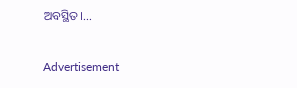ଅବସ୍ଥିତ।...

Advertisement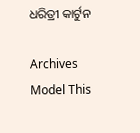ଧରିତ୍ରୀ କାର୍ଟୁନ

Archives
Model This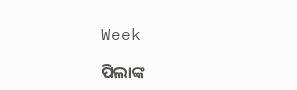Week

ପିଲାଙ୍କ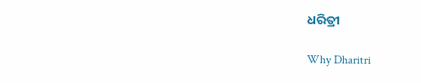ଧରିତ୍ରୀ

Why Dharitri